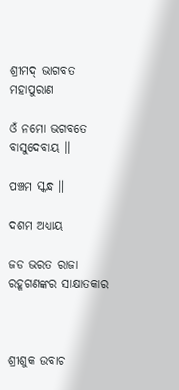ଶ୍ରୀମଦ୍ ଭାଗବତ ମହାପୁରାଣ

ଓଁ ନମୋ ଭଗବତେ ବାସୁଦେବାୟ ॥

ପଞ୍ଚମ ସ୍କନ୍ଧ ॥

ଦଶମ ଅଧ୍ୟାୟ

ଜଡ ଭରତ ରାଜା ରହୂଗଣଙ୍କର ସାକ୍ଷାତକାର



ଶ୍ରୀଶୁକ ଉବାଚ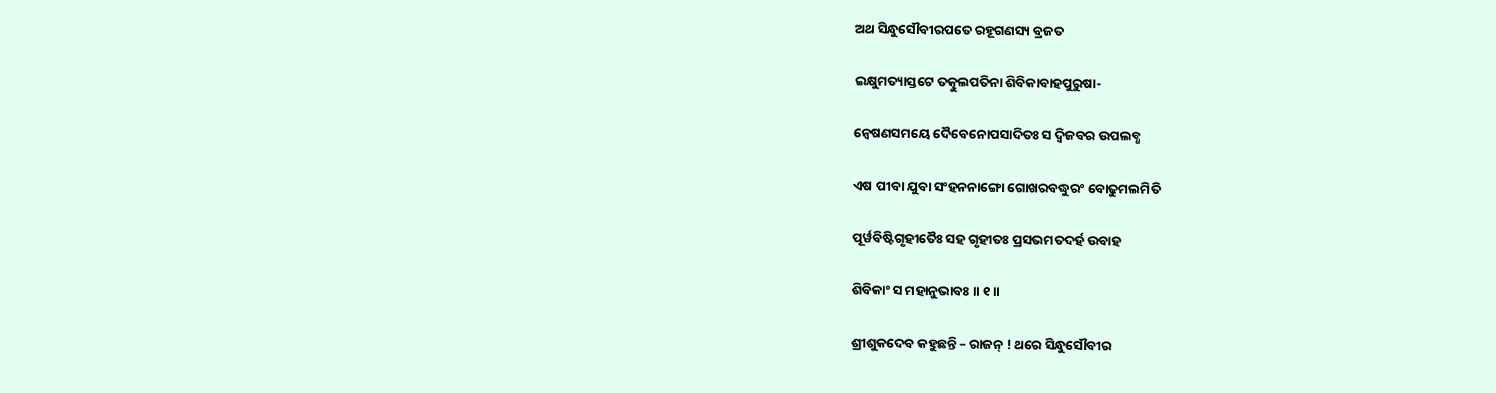ଅଥ ସିନ୍ଧୁସୌବୀରପତେ ରହୂଗଣସ୍ୟ ବ୍ରଜତ

ଇକ୍ଷୁମତ୍ୟାସ୍ତଟେ ତତ୍କୁଲପତିନା ଶିବିକାବାହପୁରୁଷା-

ନ୍ୱେଷଣସମୟେ ଦୈବେନୋପସାଦିତଃ ସ ଦ୍ୱିଜବର ଉପଲବ୍ଧ

ଏଷ ପୀବା ଯୁବା ସଂହନନାଙ୍ଗୋ ଗୋଖରବଦ୍ଧୁରଂ ବୋଢୁମଲମିତି

ପୂର୍ୱବିଷ୍ଟିଗୃହୀତୈଃ ସହ ଗୃହୀତଃ ପ୍ରସଭମତଦର୍ହ ଉବାହ

ଶିବିକାଂ ସ ମହାନୁଭାବଃ ॥ ୧॥

ଶ୍ରୀଶୁକଦେବ କହୁଛନ୍ତି – ରାଜନ୍ ! ଥରେ ସିନ୍ଧୁସୌବୀର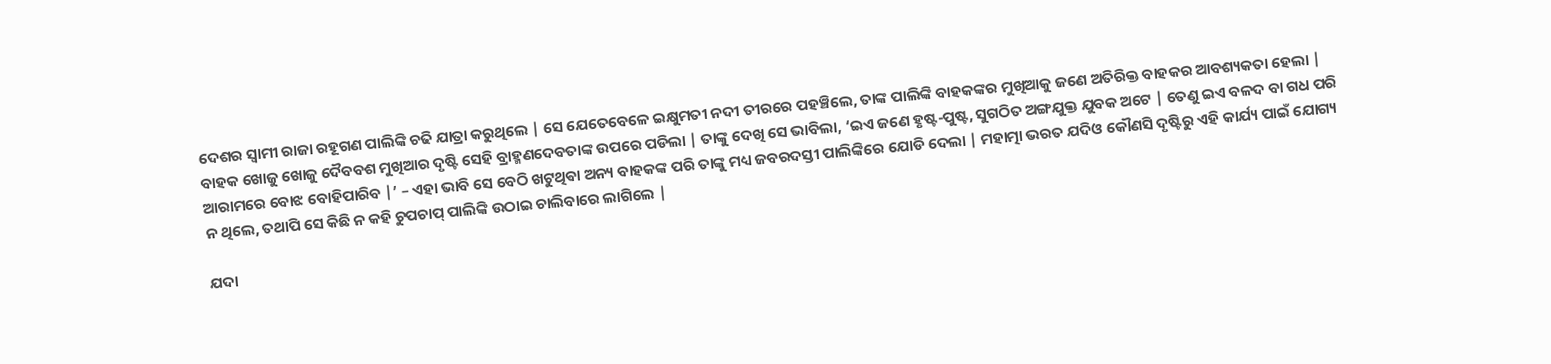ଦେଶର ସ୍ବାମୀ ରାଜା ରହୂଗଣ ପାଲିଙ୍କି ଚଢି ଯାତ୍ରା କରୁଥିଲେ | ସେ ଯେତେବେଳେ ଇକ୍ଷୁମତୀ ନଦୀ ତୀରରେ ପହଞ୍ଚିଲେ, ତାଙ୍କ ପାଲିଙ୍କି ବାହକଙ୍କର ମୁଖିଆକୁ ଜଣେ ଅତିରିକ୍ତ ବାହକର ଆବଶ୍ୟକତା ହେଲା | ବାହକ ଖୋଜୁ ଖୋଜୁ ଦୈବବଶ ମୁଖିଆର ଦୃଷ୍ଟି ସେହି ବ୍ରାହ୍ମଣଦେବତାଙ୍କ ଉପରେ ପଡିଲା | ତାଙ୍କୁ ଦେଖି ସେ ଭାବିଲା, ‘ଇଏ ଜଣେ ହୃଷ୍ଟ-ପୁଷ୍ଟ, ସୁଗଠିତ ଅଙ୍ଗଯୁକ୍ତ ଯୁବକ ଅଟେ | ତେଣୁ ଇଏ ବଳଦ ବା ଗଧ ପରି ଆରାମରେ ବୋଝ ବୋହିପାରିବ |’ – ଏହା ଭାବି ସେ ବେଠି ଖଟୁଥିଵା ଅନ୍ୟ ବାହକଙ୍କ ପରି ତାଙ୍କୁ ମଧ୍ୟ ଜବରଦସ୍ତୀ ପାଲିଙ୍କିରେ ଯୋଡି ଦେଲା | ମହାତ୍ମା ଭରତ ଯଦିଓ କୌଣସି ଦୃଷ୍ଟିରୁ ଏହି କାର୍ଯ୍ୟ ପାଇଁ ଯୋଗ୍ୟ ନ ଥିଲେ, ତଥାପି ସେ କିଛି ନ କହି ଚୁପଚାପ୍ ପାଲିଙ୍କି ଉଠାଇ ଚାଲିବାରେ ଲାଗିଲେ |

ଯଦା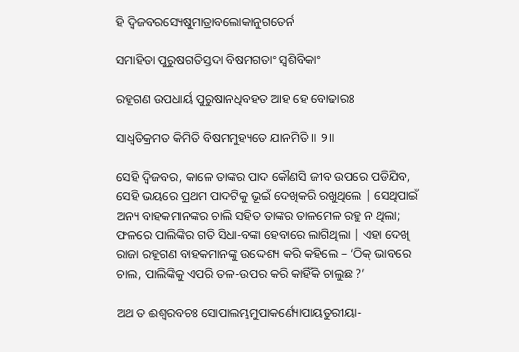ହି ଦ୍ୱିଜବରସ୍ୟେଷୁମାତ୍ରାବଲୋକାନୁଗତେର୍ନ

ସମାହିତା ପୁରୁଷଗତିସ୍ତଦା ବିଷମଗତାଂ ସ୍ୱଶିବିକାଂ

ରହୂଗଣ ଉପଧାର୍ୟ ପୁରୁଷାନଧିବହତ ଆହ ହେ ବୋଢାରଃ

ସାଧ୍ୱତିକ୍ରମତ କିମିତି ବିଷମମୁହ୍ୟତେ ଯାନମିତି ॥ ୨॥

ସେହି ଦ୍ବିଜବର, କାଳେ ତାଙ୍କର ପାଦ କୌଣସି ଜୀବ ଉପରେ ପଡିଯିବ, ସେହି ଭୟରେ ପ୍ରଥମ ପାଦଟିକୁ ଭୂଇଁ ଦେଖିକରି ରଖୁଥିଲେ | ସେଥିପାଇଁ ଅନ୍ୟ ବାହକମାନଙ୍କର ଚାଲି ସହିତ ତାଙ୍କର ତାଳମେଳ ରହୁ ନ ଥିଲା; ଫଳରେ ପାଲିଙ୍କିର ଗତି ସିଧା-ବଙ୍କା ହେବାରେ ଲାଗିଥିଲା | ଏହା ଦେଖି ରାଜା ରହୂଗଣ ବାହକମାନଙ୍କୁ ଉଦ୍ଦେଶ୍ୟ କରି କହିଲେ – ‘ଠିକ୍ ଭାବରେ ଚାଲ, ପାଲିଙ୍କିକୁ ଏପରି ତଳ-ଉପର କରି କାହିଁକି ଚାଲୁଛ ?’

ଅଥ ତ ଈଶ୍ୱରବଚଃ ସୋପାଲମ୍ଭମୁପାକର୍ଣ୍ୟୋପାୟତୁରୀୟା-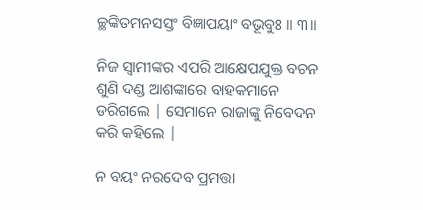ଚ୍ଛଙ୍କିତମନସସ୍ତଂ ବିଜ୍ଞାପୟାଂ ବଭୂବୁଃ ॥ ୩॥

ନିଜ ସ୍ବାମୀଙ୍କର ଏପରି ଆକ୍ଷେପଯୁକ୍ତ ବଚନ ଶୁଣି ଦଣ୍ଡ ଆଶଙ୍କାରେ ବାହକମାନେ ଡରିଗଲେ | ସେମାନେ ରାଜାଙ୍କୁ ନିବେଦନ କରି କହିଲେ |

ନ ବୟଂ ନରଦେବ ପ୍ରମତ୍ତା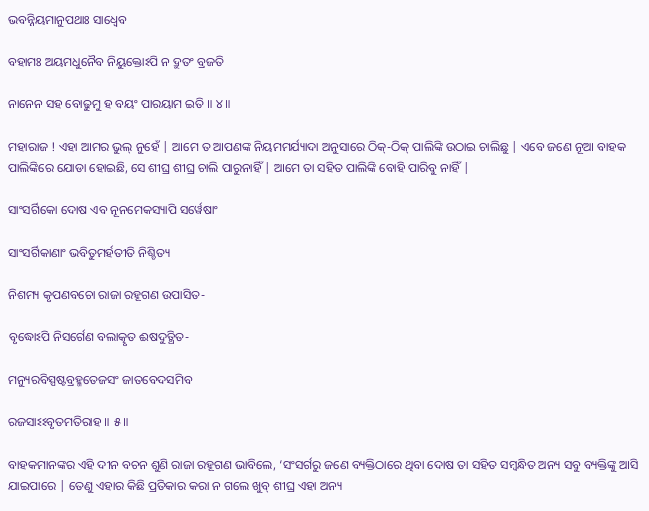ଭବନ୍ନିୟମାନୁପଥାଃ ସାଧ୍ୱେବ

ବହାମଃ ଅୟମଧୁନୈବ ନିୟୁକ୍ତୋଽପି ନ ଦ୍ରୁତଂ ବ୍ରଜତି

ନାନେନ ସହ ବୋଢୁମୁ ହ ବୟଂ ପାରୟାମ ଇତି ॥ ୪॥

ମହାରାଜ ! ଏହା ଆମର ଭୁଲ୍ ନୁହେଁ | ଆମେ ତ ଆପଣଙ୍କ ନିୟମମର୍ଯ୍ୟାଦା ଅନୁସାରେ ଠିକ୍-ଠିକ୍ ପାଲିଙ୍କି ଉଠାଇ ଚାଲିଛୁ | ଏବେ ଜଣେ ନୂଆ ବାହକ ପାଲିଙ୍କିରେ ଯୋଡା ହୋଇଛି, ସେ ଶୀଘ୍ର ଶୀଘ୍ର ଚାଲି ପାରୁନାହିଁ | ଆମେ ତା ସହିତ ପାଲିଙ୍କି ବୋହି ପାରିବୁ ନାହିଁ |

ସାଂସର୍ଗିକୋ ଦୋଷ ଏବ ନୂନମେକସ୍ୟାପି ସର୍ୱେଷାଂ

ସାଂସର୍ଗିକାଣାଂ ଭବିତୁମର୍ହତୀତି ନିଶ୍ଚିତ୍ୟ

ନିଶମ୍ୟ କୃପଣବଚୋ ରାଜା ରହୂଗଣ ଉପାସିତ-

ବୃଦ୍ଧୋଽପି ନିସର୍ଗେଣ ବଲାତ୍କୃତ ଈଷଦୁତ୍ଥିତ-

ମନ୍ୟୁରବିସ୍ପଷ୍ଟବ୍ରହ୍ମତେଜସଂ ଜାତବେଦସମିବ

ରଜସାଽଽବୃତମତିରାହ ॥ ୫॥

ବାହକମାନଙ୍କର ଏହି ଦୀନ ବଚନ ଶୁଣି ରାଜା ରହୂଗଣ ଭାବିଲେ, ‘ସଂସର୍ଗରୁ ଜଣେ ବ୍ୟକ୍ତିଠାରେ ଥିବା ଦୋଷ ତା ସହିତ ସମ୍ବନ୍ଧିତ ଅନ୍ୟ ସବୁ ବ୍ୟକ୍ତିଙ୍କୁ ଆସି ଯାଇପାରେ | ତେଣୁ ଏହାର କିଛି ପ୍ରତିକାର କରା ନ ଗଲେ ଖୁବ୍ ଶୀଘ୍ର ଏହା ଅନ୍ୟ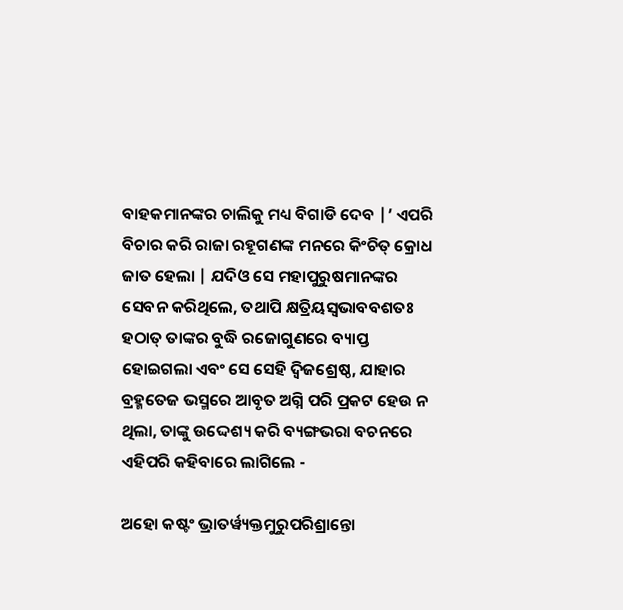ବାହକମାନଙ୍କର ଚାଲିକୁ ମଧ୍ୟ ବିଗାଡି ଦେବ |’ ଏପରି ବିଚାର କରି ରାଜା ରହୂଗଣଙ୍କ ମନରେ କିଂଚିତ୍ କ୍ରୋଧ ଜାତ ହେଲା | ଯଦିଓ ସେ ମହାପୁରୁଷମାନଙ୍କର ସେବନ କରିଥିଲେ, ତଥାପି କ୍ଷତ୍ରିୟସ୍ବଭାବବଶତଃ ହଠାତ୍ ତାଙ୍କର ବୁଦ୍ଧି ରଜୋଗୁଣରେ ବ୍ୟାପ୍ତ ହୋଇଗଲା ଏବଂ ସେ ସେହି ଦ୍ବିଜଶ୍ରେଷ୍ଠ, ଯାହାର ବ୍ରହ୍ମତେଜ ଭସ୍ମରେ ଆବୃତ ଅଗ୍ନି ପରି ପ୍ରକଟ ହେଉ ନ ଥିଲା, ତାଙ୍କୁ ଉଦ୍ଦେଶ୍ୟ କରି ବ୍ୟଙ୍ଗଭରା ବଚନରେ ଏହିପରି କହିବାରେ ଲାଗିଲେ -

ଅହୋ କଷ୍ଟଂ ଭ୍ରାତର୍ୱ୍ୟକ୍ତମୁରୁପରିଶ୍ରାନ୍ତୋ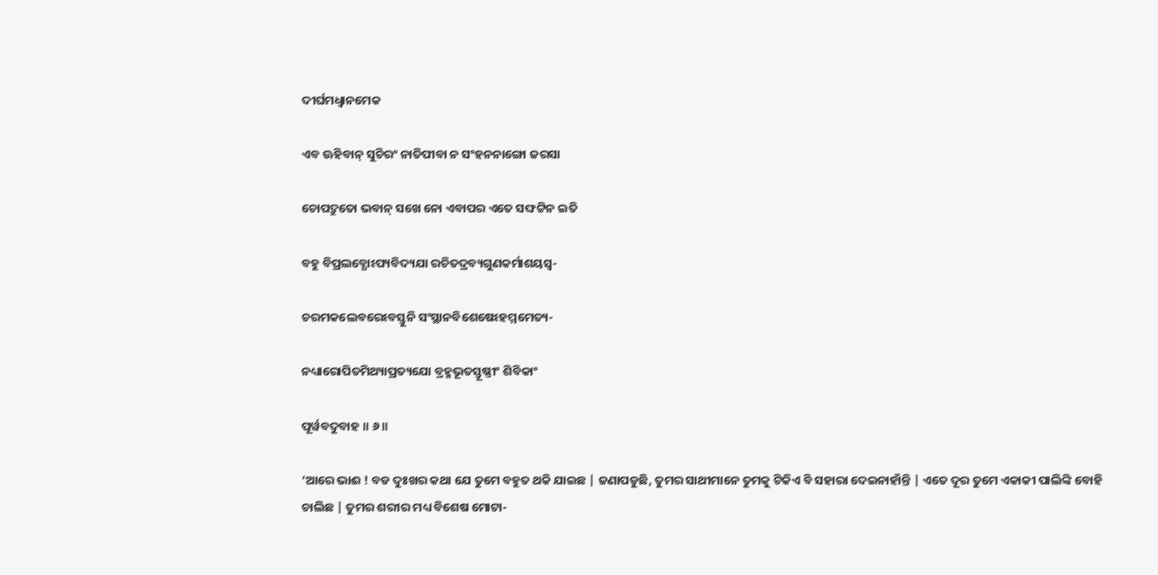ଦୀର୍ଘମଧ୍ୱାନମେକ

ଏବ ଊହିବାନ୍ ସୁଚିରଂ ନାତିପୀବା ନ ସଂହନନାଙ୍ଗୋ ଜରସା

ଚୋପଦ୍ରୁତୋ ଭବାନ୍ ସଖେ ନୋ ଏବାପର ଏତେ ସଙ୍ଘଟ୍ଟିନ ଇତି

ବହୁ ବିପ୍ରଲବ୍ଧୋଽପ୍ୟବିଦ୍ୟଯା ରଚିତଦ୍ରବ୍ୟଗୁଣକର୍ମାଶୟସ୍ୱ-

ଚରମକଲେବରେଽବସ୍ତୁନି ସଂସ୍ଥାନବିଶେଷେଽହମ୍ମମେତ୍ୟ-

ନଧ୍ୟାରୋପିତମିଥ୍ୟାପ୍ରତ୍ୟଯୋ ବ୍ରହ୍ମଭୂତସ୍ତୂଷ୍ଣୀଂ ଶିବିକାଂ

ପୂର୍ୱବଦୁବାହ ॥ ୬॥

‘ଆରେ ଭାଈ ! ବଡ ଦୁଃଖର କଥା ଯେ ତୁମେ ବହୁତ ଥକି ଯାଇଛ | ଜଣାପଡୁଛି, ତୁମର ସାଥୀମାନେ ତୁମକୁ ଟିକିଏ ବି ସହାରା ଦେଇନାହାଁନ୍ତି | ଏତେ ଦୂର ତୁମେ ଏକାକୀ ପାଲିଙ୍କି ବୋହି ଚାଲିଛ | ତୁମର ଶରୀର ମଧ୍ୟ ବିଶେଷ ମୋଟା-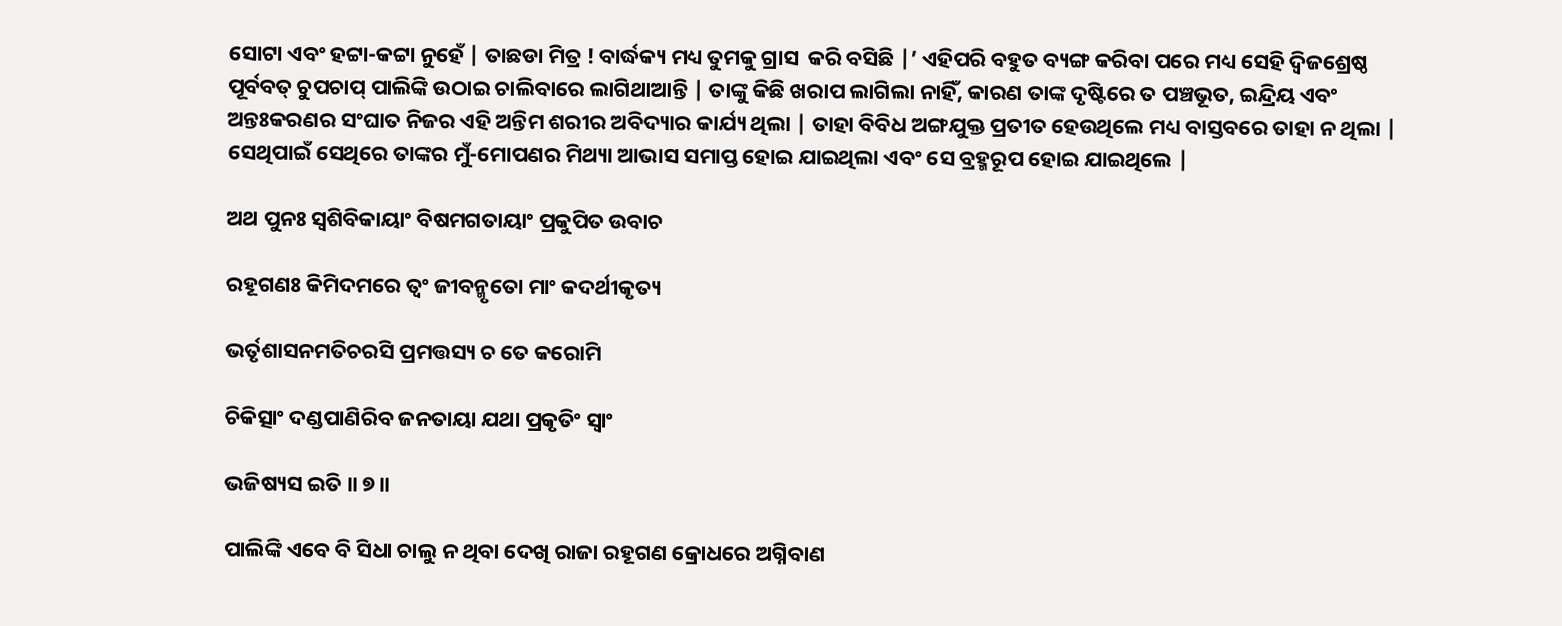ସୋଟା ଏବଂ ହଟ୍ଟା-କଟ୍ଟା ନୁହେଁ | ତାଛଡା ମିତ୍ର ! ବାର୍ଦ୍ଧକ୍ୟ ମଧ୍ୟ ତୁମକୁ ଗ୍ରାସ  କରି ବସିଛି |’ ଏହିପରି ବହୁତ ବ୍ୟଙ୍ଗ କରିବା ପରେ ମଧ୍ୟ ସେହି ଦ୍ବିଜଶ୍ରେଷ୍ଠ ପୂର୍ବବତ୍ ଚୁପଚାପ୍ ପାଲିଙ୍କି ଉଠାଇ ଚାଲିବାରେ ଲାଗିଥାଆନ୍ତି | ତାଙ୍କୁ କିଛି ଖରାପ ଲାଗିଲା ନାହିଁ, କାରଣ ତାଙ୍କ ଦୃଷ୍ଟିରେ ତ ପଞ୍ଚଭୂତ, ଇନ୍ଦ୍ରିୟ ଏବଂ ଅନ୍ତଃକରଣର ସଂଘାତ ନିଜର ଏହି ଅନ୍ତିମ ଶରୀର ଅବିଦ୍ୟାର କାର୍ଯ୍ୟ ଥିଲା | ତାହା ବିବିଧ ଅଙ୍ଗଯୁକ୍ତ ପ୍ରତୀତ ହେଉଥିଲେ ମଧ୍ୟ ବାସ୍ତବରେ ତାହା ନ ଥିଲା | ସେଥିପାଇଁ ସେଥିରେ ତାଙ୍କର ମୁଁ-ମୋପଣର ମିଥ୍ୟା ଆଭାସ ସମାପ୍ତ ହୋଇ ଯାଇଥିଲା ଏବଂ ସେ ବ୍ରହ୍ମରୂପ ହୋଇ ଯାଇଥିଲେ |

ଅଥ ପୁନଃ ସ୍ୱଶିବିକାୟାଂ ବିଷମଗତାୟାଂ ପ୍ରକୁପିତ ଉବାଚ

ରହୂଗଣଃ କିମିଦମରେ ତ୍ୱଂ ଜୀବନ୍ମୃତୋ ମାଂ କଦର୍ଥୀକୃତ୍ୟ

ଭର୍ତୃଶାସନମତିଚରସି ପ୍ରମତ୍ତସ୍ୟ ଚ ତେ କରୋମି

ଚିକିତ୍ସାଂ ଦଣ୍ଡପାଣିରିବ ଜନତାୟା ଯଥା ପ୍ରକୃତିଂ ସ୍ୱାଂ

ଭଜିଷ୍ୟସ ଇତି ॥ ୭॥

ପାଲିଙ୍କି ଏବେ ବି ସିଧା ଚାଲୁ ନ ଥିବା ଦେଖି ରାଜା ରହୂଗଣ କ୍ରୋଧରେ ଅଗ୍ନିବାଣ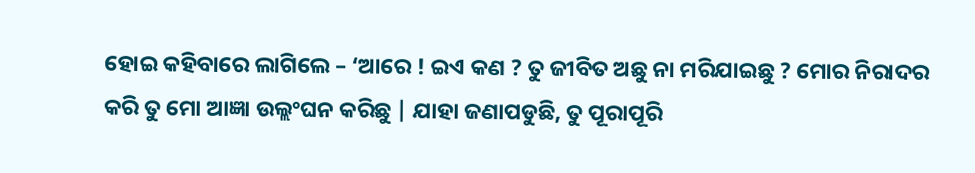ହୋଇ କହିବାରେ ଲାଗିଲେ – ‘ଆରେ ! ଇଏ କଣ ? ତୁ ଜୀବିତ ଅଛୁ ନା ମରିଯାଇଛୁ ? ମୋର ନିରାଦର କରି ତୁ ମୋ ଆଜ୍ଞା ଉଲ୍ଲଂଘନ କରିଛୁ | ଯାହା ଜଣାପଡୁଛି, ତୁ ପୂରାପୂରି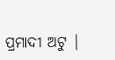ପ୍ରମାଦୀ ଅଟୁ |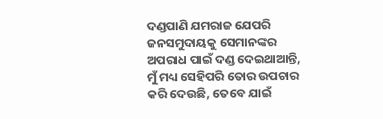ଦଣ୍ଡପାଣି ଯମରାଜ ଯେପରି ଜନସମୁଦାୟକୁ ସେମାନଙ୍କର ଅପରାଧ ପାଇଁ ଦଣ୍ଡ ଦେଇଥାଆନ୍ତି, ମୁଁ ମଧ୍ୟ ସେହିପରି ତୋର ଉପଚାର କରି ଦେଉଛି, ତେବେ ଯାଇଁ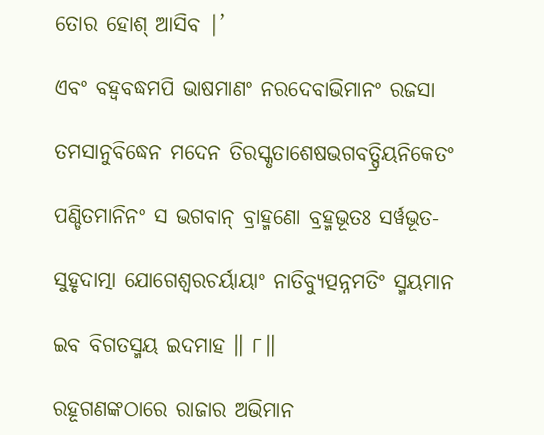ତୋର ହୋଶ୍ ଆସିବ |’

ଏବଂ ବହ୍ୱବଦ୍ଧମପି ଭାଷମାଣଂ ନରଦେବାଭିମାନଂ ରଜସା

ତମସାନୁବିଦ୍ଧେନ ମଦେନ ତିରସ୍କୃତାଶେଷଭଗବତ୍ପ୍ରିୟନିକେତଂ

ପଣ୍ଡିତମାନିନଂ ସ ଭଗବାନ୍ ବ୍ରାହ୍ମଣୋ ବ୍ରହ୍ମଭୂତଃ ସର୍ୱଭୂତ-

ସୁହୃଦାତ୍ମା ଯୋଗେଶ୍ୱରଚର୍ୟାୟାଂ ନାତିବ୍ୟୁତ୍ପନ୍ନମତିଂ ସ୍ମୟମାନ

ଇବ ବିଗତସ୍ମୟ ଇଦମାହ ॥ ୮॥

ରହୂଗଣଙ୍କଠାରେ ରାଜାର ଅଭିମାନ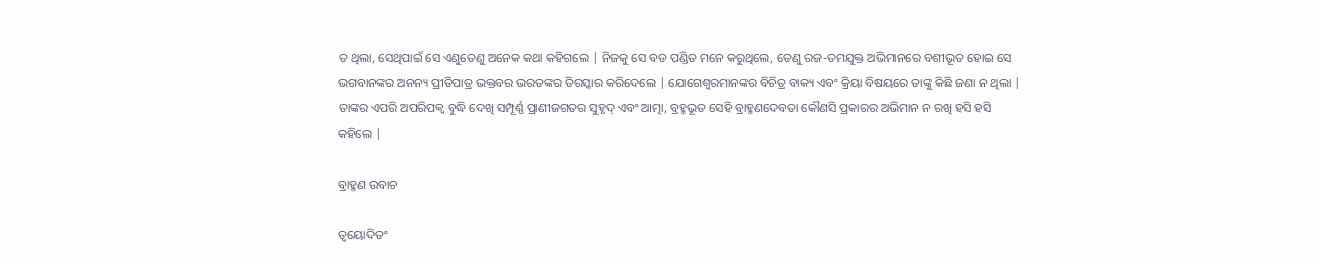ତ ଥିଲା, ସେଥିପାଇଁ ସେ ଏଣୁତେଣୁ ଅନେକ କଥା କହିଗଲେ | ନିଜକୁ ସେ ବଡ ପଣ୍ଡିତ ମନେ କରୁଥିଲେ, ତେଣୁ ରଜ-ତମଯୁକ୍ତ ଅଭିମାନରେ ବଶୀଭୂତ ହୋଇ ସେ ଭଗବାନଙ୍କର ଅନନ୍ୟ ପ୍ରୀତିପାତ୍ର ଭକ୍ତବର ଭରତଙ୍କର ତିରସ୍କାର କରିଦେଲେ | ଯୋଗେଶ୍ବରମାନଙ୍କର ବିଚିତ୍ର ବାକ୍ୟ ଏବଂ କ୍ରିୟା ବିଷୟରେ ତାଙ୍କୁ କିଛି ଜଣା ନ ଥିଲା | ତାଙ୍କର ଏପରି ଅପରିପକ୍ବ ବୁଦ୍ଧି ଦେଖି ସମ୍ପୂର୍ଣ୍ଣ ପ୍ରାଣୀଜଗତର ସୁହୃଦ୍ ଏବଂ ଆତ୍ମା, ବ୍ରହ୍ମଭୂତ ସେହି ବ୍ରାହ୍ମଣଦେବତା କୌଣସି ପ୍ରକାରର ଅଭିମାନ ନ ରଖି ହସି ହସି କହିଲେ |

ବ୍ରାହ୍ମଣ ଉବାଚ

ତ୍ୱୟୋଦିତଂ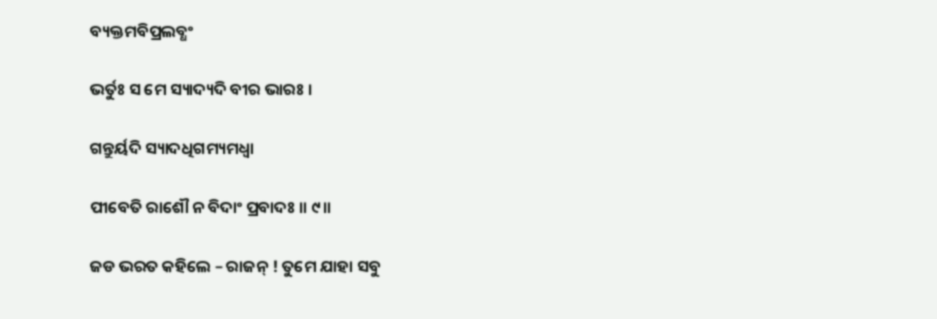ବ୍ୟକ୍ତମବିପ୍ରଲବ୍ଧଂ

ଭର୍ତୁଃ ସ ମେ ସ୍ୟାଦ୍ୟଦି ବୀର ଭାରଃ ।

ଗନ୍ତୁର୍ୟଦି ସ୍ୟାଦଧିଗମ୍ୟମଧ୍ୱା

ପୀବେତି ରାଶୌ ନ ବିଦାଂ ପ୍ରବାଦଃ ॥ ୯॥

ଜଡ ଭରତ କହିଲେ – ରାଜନ୍ ! ତୁମେ ଯାହା ସବୁ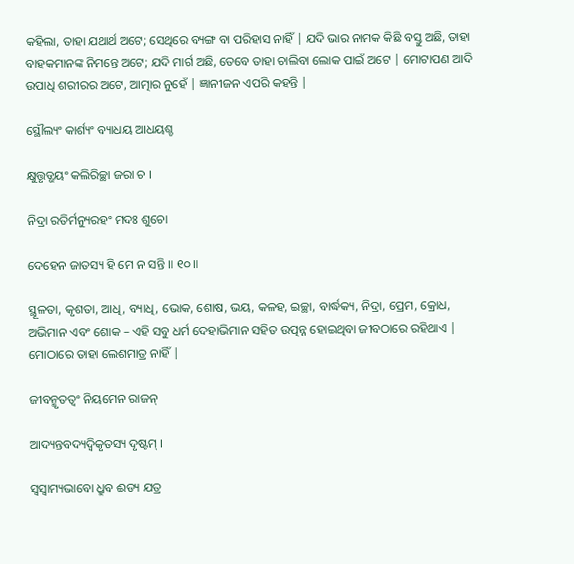କହିଲା, ତାହା ଯଥାର୍ଥ ଅଟେ; ସେଥିରେ ବ୍ୟଙ୍ଗ ବା ପରିହାସ ନାହିଁ | ଯଦି ଭାର ନାମକ କିଛି ବସ୍ତୁ ଅଛି, ତାହା ବାହକମାନଙ୍କ ନିମନ୍ତେ ଅଟେ; ଯଦି ମାର୍ଗ ଅଛି, ତେବେ ତାହା ଚାଲିବା ଲୋକ ପାଇଁ ଅଟେ | ମୋଟାପଣ ଆଦି ଉପାଧି ଶରୀରର ଅଟେ, ଆତ୍ମାର ନୁହେଁ | ଜ୍ଞାନୀଜନ ଏପରି କହନ୍ତି |

ସ୍ଥୌଲ୍ୟଂ କାର୍ଶ୍ୟଂ ବ୍ୟାଧୟ ଆଧୟଶ୍ଚ

କ୍ଷୁତ୍ତୃଡ୍ଭୟଂ କଲିରିଚ୍ଛା ଜରା ଚ ।

ନିଦ୍ରା ରତିର୍ମନ୍ୟୁରହଂ ମଦଃ ଶୁଚୋ

ଦେହେନ ଜାତସ୍ୟ ହି ମେ ନ ସନ୍ତି ॥ ୧୦॥

ସ୍ଥୂଳତା, କୃଶତା, ଆଧି, ବ୍ୟାଧି, ଭୋକ, ଶୋଷ, ଭୟ, କଳହ, ଇଚ୍ଛା, ବାର୍ଦ୍ଧକ୍ୟ, ନିଦ୍ରା, ପ୍ରେମ, କ୍ରୋଧ, ଅଭିମାନ ଏବଂ ଶୋକ – ଏହି ସବୁ ଧର୍ମ ଦେହାଭିମାନ ସହିତ ଉତ୍ପନ୍ନ ହୋଇଥିବା ଜୀବଠାରେ ରହିଥାଏ | ମୋଠାରେ ତାହା ଲେଶମାତ୍ର ନାହିଁ |

ଜୀବନ୍ମୃତତ୍ୱଂ ନିୟମେନ ରାଜନ୍

ଆଦ୍ୟନ୍ତବଦ୍ୟଦ୍ୱିକୃତସ୍ୟ ଦୃଷ୍ଟମ୍ ।

ସ୍ୱସ୍ୱାମ୍ୟଭାବୋ ଧ୍ରୁବ ଈଡ୍ୟ ଯତ୍ର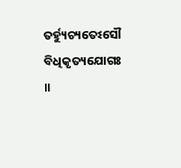ତର୍ହ୍ୟୁଚ୍ୟତେଽସୌ ବିଧିକୃତ୍ୟଯୋଗଃ ॥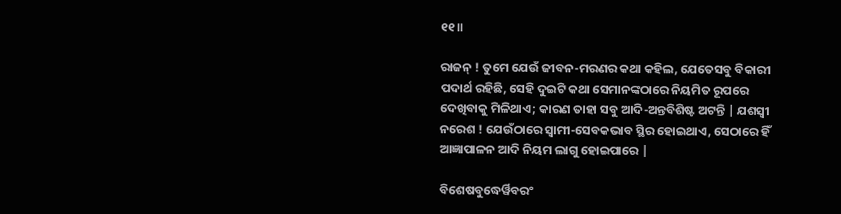୧୧॥

ରାଜନ୍ ! ତୁମେ ଯେଉଁ ଜୀବନ-ମରଣର କଥା କହିଲ, ଯେତେସବୁ ବିକାରୀ ପଦାର୍ଥ ରହିଛି, ସେହି ଦୁଇଟି କଥା ସେମାନଙ୍କଠାରେ ନିୟମିତ ରୂପରେ ଦେଖିବାକୁ ମିଳିଥାଏ; କାରଣ ତାହା ସବୁ ଆଦି-ଅନ୍ତବିଶିଷ୍ଟ ଅଟନ୍ତି | ଯଶସ୍ବୀ ନରେଶ ! ଯେଉଁଠାରେ ସ୍ବାମୀ-ସେବକଭାବ ସ୍ଥିର ହୋଇଥାଏ, ସେଠାରେ ହିଁ ଆଜ୍ଞାପାଳନ ଆଦି ନିୟମ ଲାଗୁ ହୋଇପାରେ |

ବିଶେଷବୁଦ୍ଧେର୍ୱିବରଂ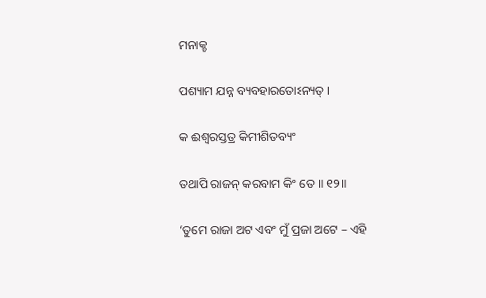ମନାକ୍ଚ

ପଶ୍ୟାମ ଯନ୍ନ ବ୍ୟବହାରତୋଽନ୍ୟତ୍ ।

କ ଈଶ୍ୱରସ୍ତତ୍ର କିମୀଶିତବ୍ୟଂ

ତଥାପି ରାଜନ୍ କରବାମ କିଂ ତେ ॥ ୧୨॥

‘ତୁମେ ରାଜା ଅଟ ଏବଂ ମୁଁ ପ୍ରଜା ଅଟେ – ଏହି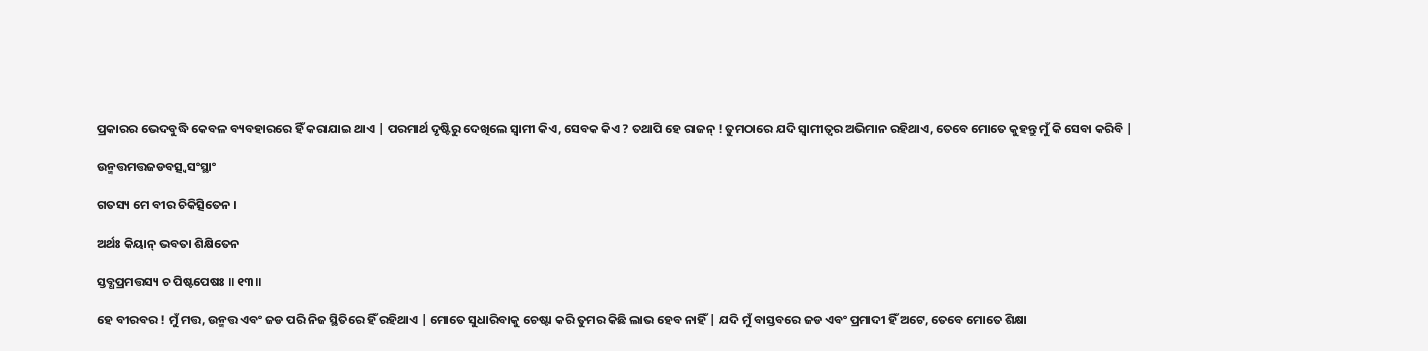ପ୍ରକାରର ଭେଦବୁଦ୍ଧି କେବଳ ବ୍ୟବହାରରେ ହିଁ କରାଯାଇ ଥାଏ | ପରମାର୍ଥ ଦୃଷ୍ଟିରୁ ଦେଖିଲେ ସ୍ବାମୀ କିଏ, ସେବକ କିଏ ? ତଥାପି ହେ ରାଜନ୍ ! ତୁମଠାରେ ଯଦି ସ୍ବାମୀତ୍ବର ଅଭିମାନ ରହିଥାଏ, ତେବେ ମୋତେ କୁହନ୍ତୁ ମୁଁ କି ସେବା କରିବି |

ଉନ୍ମତ୍ତମତ୍ତଜଡବତ୍ସ୍ୱସଂସ୍ଥାଂ

ଗତସ୍ୟ ମେ ବୀର ଚିକିତ୍ସିତେନ ।

ଅର୍ଥଃ କିୟାନ୍ ଭବତା ଶିକ୍ଷିତେନ

ସ୍ତବ୍ଧପ୍ରମତ୍ତସ୍ୟ ଚ ପିଷ୍ଟପେଷଃ ॥ ୧୩॥

ହେ ବୀରବର ! ମୁଁ ମତ୍ତ, ଉନ୍ମତ୍ତ ଏବଂ ଜଡ ପରି ନିଜ ସ୍ଥିତିରେ ହିଁ ରହିଥାଏ | ମୋତେ ସୁଧାରିବାକୁ ଚେଷ୍ଟା କରି ତୁମର କିଛି ଲାଭ ହେବ ନାହିଁ | ଯଦି ମୁଁ ବାସ୍ତବରେ ଜଡ ଏବଂ ପ୍ରମାଦୀ ହିଁ ଅଟେ, ତେବେ ମୋତେ ଶିକ୍ଷା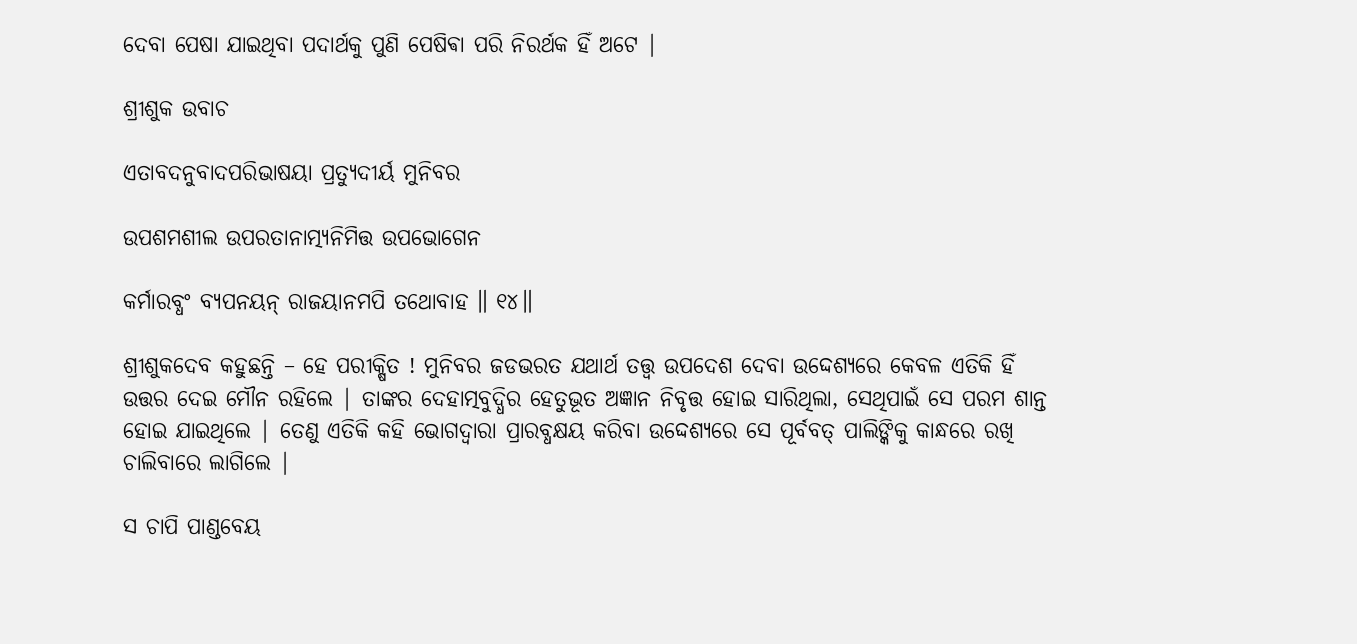ଦେବା ପେଷା ଯାଇଥିବା ପଦାର୍ଥକୁ ପୁଣି ପେଷିଵା ପରି ନିରର୍ଥକ ହିଁ ଅଟେ |

ଶ୍ରୀଶୁକ ଉବାଚ

ଏତାବଦନୁବାଦପରିଭାଷୟା ପ୍ରତ୍ୟୁଦୀର୍ୟ ମୁନିବର

ଉପଶମଶୀଲ ଉପରତାନାତ୍ମ୍ୟନିମିତ୍ତ ଉପଭୋଗେନ

କର୍ମାରବ୍ଧଂ ବ୍ୟପନୟନ୍ ରାଜୟାନମପି ତଥୋବାହ ॥ ୧୪॥

ଶ୍ରୀଶୁକଦେବ କହୁଛନ୍ତି – ହେ ପରୀକ୍ଷିତ ! ମୁନିବର ଜଡଭରତ ଯଥାର୍ଥ ତତ୍ତ୍ବ ଉପଦେଶ ଦେବା ଉଦ୍ଦେଶ୍ୟରେ କେବଳ ଏତିକି ହିଁ ଉତ୍ତର ଦେଇ ମୌନ ରହିଲେ | ତାଙ୍କର ଦେହାତ୍ମବୁଦ୍ଧିର ହେତୁଭୂତ ଅଜ୍ଞାନ ନିବୃତ୍ତ ହୋଇ ସାରିଥିଲା, ସେଥିପାଇଁ ସେ ପରମ ଶାନ୍ତ ହୋଇ ଯାଇଥିଲେ | ତେଣୁ ଏତିକି କହି ଭୋଗଦ୍ବାରା ପ୍ରାରବ୍ଧକ୍ଷୟ କରିବା ଉଦ୍ଦେଶ୍ୟରେ ସେ ପୂର୍ବବତ୍ ପାଲିଙ୍କିକୁ କାନ୍ଧରେ ରଖି ଚାଲିବାରେ ଲାଗିଲେ |

ସ ଚାପି ପାଣ୍ଡବେୟ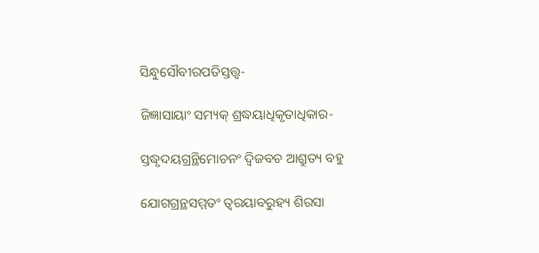ସିନ୍ଧୁସୌବୀରପତିସ୍ତତ୍ତ୍ୱ-

ଜିଜ୍ଞାସାୟାଂ ସମ୍ୟକ୍ ଶ୍ରଦ୍ଧୟାଧିକୃତାଧିକାର-

ସ୍ତଦ୍ଧୃଦୟଗ୍ରନ୍ଥିମୋଚନଂ ଦ୍ୱିଜବଚ ଆଶ୍ରୁତ୍ୟ ବହୁ

ଯୋଗଗ୍ରନ୍ଥସମ୍ମତଂ ତ୍ୱରୟାବରୁହ୍ୟ ଶିରସା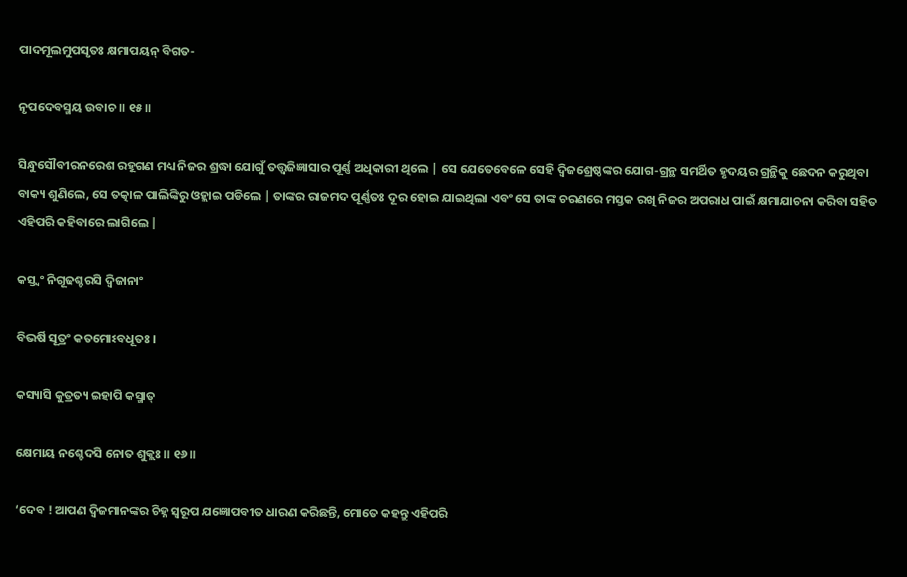ପାଦମୂଲମୁପସୃତଃ କ୍ଷମାପୟନ୍ ବିଗତ-

ନୃପଦେବସ୍ମୟ ଉବାଚ ॥ ୧୫॥

ସିନ୍ଧୁସୌବୀରନରେଶ ରହୂଗଣ ମଧ୍ୟ ନିଜର ଶ୍ରଦ୍ଧା ଯୋଗୁଁ ତତ୍ତ୍ବଜିଜ୍ଞାସାର ପୂର୍ଣ୍ଣ ଅଧିକାରୀ ଥିଲେ | ସେ ଯେତେବେଳେ ସେହି ଦ୍ବିଜଶ୍ରେଷ୍ଠଙ୍କର ଯୋଗ-ଗ୍ରନ୍ଥ ସମର୍ଥିତ ହୃଦୟର ଗ୍ରନ୍ଥିକୁ ଛେଦନ କରୁଥିବା ବାକ୍ୟ ଶୁଣିଲେ, ସେ ତତ୍କାଳ ପାଲିଙ୍କିରୁ ଓହ୍ଲାଇ ପଡିଲେ | ତାଙ୍କର ରାଜମଦ ପୂର୍ଣ୍ଣତଃ ଦୂର ହୋଇ ଯାଇଥିଲା ଏବଂ ସେ ତାଙ୍କ ଚରଣରେ ମସ୍ତକ ରଖି ନିଜର ଅପରାଧ ପାଇଁ କ୍ଷମାଯାଚନା କରିବା ସହିତ ଏହିପରି କହିବାରେ ଲାଗିଲେ |

କସ୍ତ୍ୱଂ ନିଗୂଢଶ୍ଚରସି ଦ୍ୱିଜାନାଂ

ବିଭର୍ଷି ସୂତ୍ରଂ କତମୋଽବଧୂତଃ ।

କସ୍ୟାସି କୁତ୍ରତ୍ୟ ଇହାପି କସ୍ମାତ୍

କ୍ଷେମାୟ ନଶ୍ଚେଦସି ନୋତ ଶୁକ୍ଲଃ ॥ ୧୬॥

‘ଦେବ ! ଆପଣ ଦ୍ବିଜମାନଙ୍କର ଚିହ୍ନ ସ୍ବରୂପ ଯଜ୍ଞୋପବୀତ ଧାରଣ କରିଛନ୍ତି, ମୋତେ କହନ୍ତୁ ଏହିପରି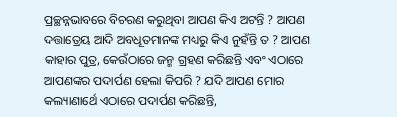ପ୍ରଚ୍ଛନ୍ନଭାବରେ ବିଚରଣ କରୁଥିବା ଆପଣ କିଏ ଅଟନ୍ତି ? ଆପଣ ଦତ୍ତାତ୍ରେୟ ଆଦି ଅବଧୂତମାନଙ୍କ ମଧ୍ୟରୁ କିଏ ନୁହଁନ୍ତି ତ ? ଆପଣ କାହାର ପୁତ୍ର, କେଉଁଠାରେ ଜନ୍ମ ଗ୍ରହଣ କରିଛନ୍ତି ଏବଂ ଏଠାରେ ଆପଣଙ୍କର ପଦାର୍ପଣ ହେଲା କିପରି ? ଯଦି ଆପଣ ମୋର କଲ୍ୟାଣାର୍ଥେ ଏଠାରେ ପଦାର୍ପଣ କରିଛନ୍ତି,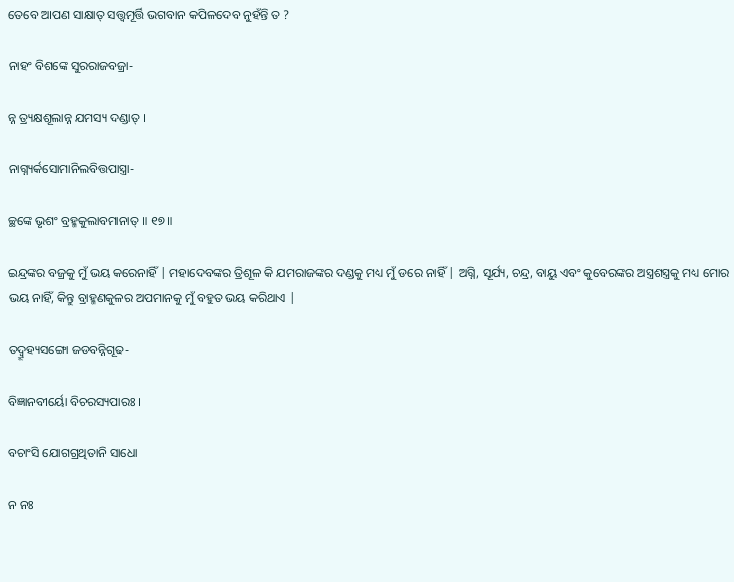ତେବେ ଆପଣ ସାକ୍ଷାତ୍ ସତ୍ତ୍ବମୂର୍ତ୍ତି ଭଗବାନ କପିଳଦେବ ନୁହଁନ୍ତି ତ ?

ନାହଂ ବିଶଙ୍କେ ସୁରରାଜବଜ୍ରା-

ନ୍ନ ତ୍ର୍ୟକ୍ଷଶୂଲାନ୍ନ ଯମସ୍ୟ ଦଣ୍ଡାତ୍ ।

ନାଗ୍ନ୍ୟର୍କସୋମାନିଲବିତ୍ତପାସ୍ତ୍ରା-

ଚ୍ଛଙ୍କେ ଭୃଶଂ ବ୍ରହ୍ମକୁଲାବମାନାତ୍ ॥ ୧୭॥

ଇନ୍ଦ୍ରଙ୍କର ବଜ୍ରକୁ ମୁଁ ଭୟ କରେନାହିଁ | ମହାଦେବଙ୍କର ତ୍ରିଶୂଳ କି ଯମରାଜଙ୍କର ଦଣ୍ଡକୁ ମଧ୍ୟ ମୁଁ ଡରେ ନାହିଁ | ଅଗ୍ନି, ସୂର୍ଯ୍ୟ, ଚନ୍ଦ୍ର, ବାୟୁ ଏବଂ କୁବେରଙ୍କର ଅସ୍ତ୍ରଶସ୍ତ୍ରକୁ ମଧ୍ୟ ମୋର ଭୟ ନାହିଁ, କିନ୍ତୁ ବ୍ରାହ୍ମଣକୁଳର ଅପମାନକୁ ମୁଁ ବହୁତ ଭୟ କରିଥାଏ |

ତଦ୍ବ୍ରୂହ୍ୟସଙ୍ଗୋ ଜଡବନ୍ନିଗୂଢ-

ବିଜ୍ଞାନବୀର୍ୟୋ ବିଚରସ୍ୟପାରଃ ।

ବଚାଂସି ଯୋଗଗ୍ରଥିତାନି ସାଧୋ

ନ ନଃ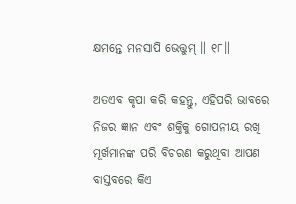କ୍ଷମନ୍ତେ ମନସାପି ଭେତ୍ତୁମ୍ ॥ ୧୮॥

ଅତଏବ କୃପା କରି କହନ୍ତୁ, ଏହିପରି ଭାବରେ ନିଜର ଜ୍ଞାନ ଏବଂ ଶକ୍ତିକୁ ଗୋପନୀୟ ରଖି ମୂର୍ଖମାନଙ୍କ ପରି ବିଚରଣ କରୁଥିବା ଆପଣ ବାସ୍ତବରେ କିଏ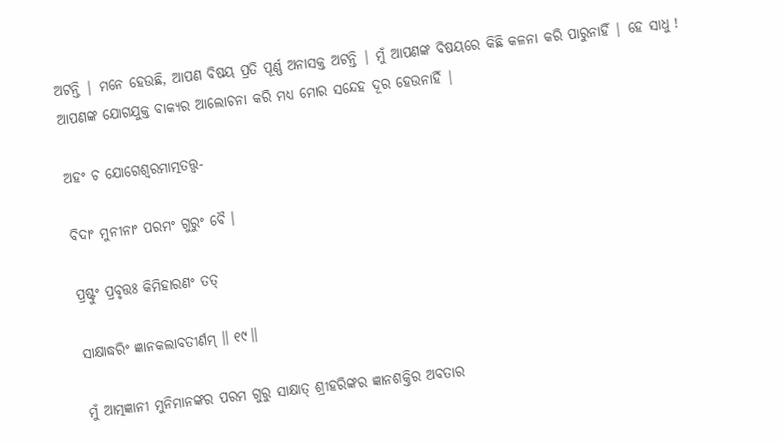ଅଟନ୍ତି | ମନେ ହେଉଛି, ଆପଣ ବିଷୟ ପ୍ରତି ପୂର୍ଣ୍ଣ ଅନାସକ୍ତ ଅଟନ୍ତି | ମୁଁ ଆପଣଙ୍କ ବିଷୟରେ କିଛି କଳନା କରି ପାରୁନାହିଁ | ହେ ସାଧୁ ! ଆପଣଙ୍କ ଯୋଗଯୁକ୍ତ ବାକ୍ୟର ଆଲୋଚନା କରି ମଧ୍ୟ ମୋର ସନ୍ଦେହ ଦୂର ହେଉନାହିଁ |

ଅହଂ ଚ ଯୋଗେଶ୍ୱରମାତ୍ମତତ୍ତ୍ୱ-

ବିଦାଂ ମୁନୀନାଂ ପରମଂ ଗୁରୁଂ ବୈ ।

ପ୍ରଷ୍ଟୁଂ ପ୍ରବୃତ୍ତଃ କିମିହାରଣଂ ତତ୍

ସାକ୍ଷାଦ୍ଧରିଂ ଜ୍ଞାନକଲାବତୀର୍ଣମ୍ ॥ ୧୯॥

ମୁଁ ଆତ୍ମଜ୍ଞାନୀ ମୁନିମାନଙ୍କର ପରମ ଗୁରୁ ସାକ୍ଷାତ୍ ଶ୍ରୀହରିଙ୍କର ଜ୍ଞାନଶକ୍ତିର ଅବତାର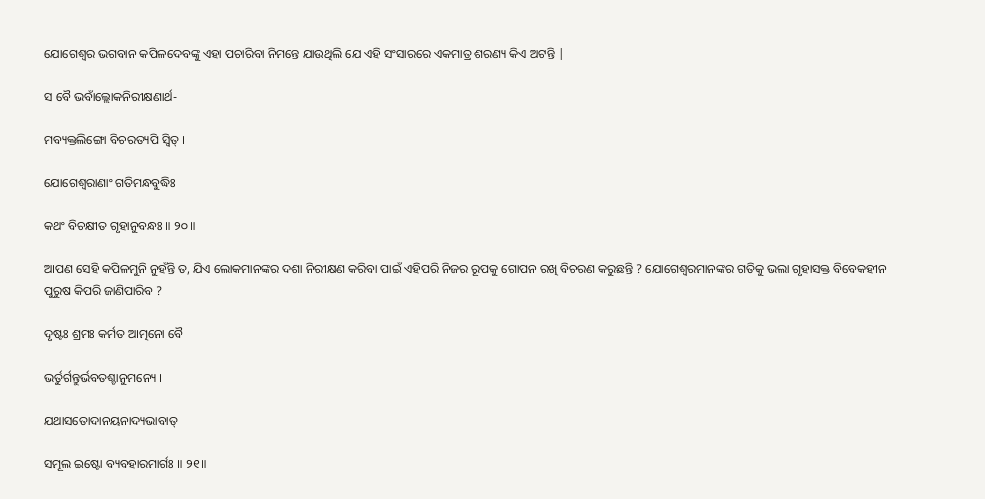ଯୋଗେଶ୍ବର ଭଗବାନ କପିଳଦେବଙ୍କୁ ଏହା ପଚାରିବା ନିମନ୍ତେ ଯାଉଥିଲି ଯେ ଏହି ସଂସାରରେ ଏକମାତ୍ର ଶରଣ୍ୟ କିଏ ଅଟନ୍ତି |

ସ ବୈ ଭବାଁଲ୍ଲୋକନିରୀକ୍ଷଣାର୍ଥ-

ମବ୍ୟକ୍ତଲିଙ୍ଗୋ ବିଚରତ୍ୟପି ସ୍ୱିତ୍ ।

ଯୋଗେଶ୍ୱରାଣାଂ ଗତିମନ୍ଧବୁଦ୍ଧିଃ

କଥଂ ବିଚକ୍ଷୀତ ଗୃହାନୁବନ୍ଧଃ ॥ ୨୦॥

ଆପଣ ସେହି କପିଳମୁନି ନୁହଁନ୍ତି ତ, ଯିଏ ଲୋକମାନଙ୍କର ଦଶା ନିରୀକ୍ଷଣ କରିବା ପାଇଁ ଏହିପରି ନିଜର ରୂପକୁ ଗୋପନ ରଖି ବିଚରଣ କରୁଛନ୍ତି ? ଯୋଗେଶ୍ବରମାନଙ୍କର ଗତିକୁ ଭଲା ଗୃହାସକ୍ତ ବିବେକହୀନ ପୁରୁଷ କିପରି ଜାଣିପାରିବ ?

ଦୃଷ୍ଟଃ ଶ୍ରମଃ କର୍ମତ ଆତ୍ମନୋ ବୈ

ଭର୍ତୁର୍ଗନ୍ତୁର୍ଭବତଶ୍ଚାନୁମନ୍ୟେ ।

ଯଥାସତୋଦାନୟନାଦ୍ୟଭାବାତ୍

ସମୂଲ ଇଷ୍ଟୋ ବ୍ୟବହାରମାର୍ଗଃ ॥ ୨୧॥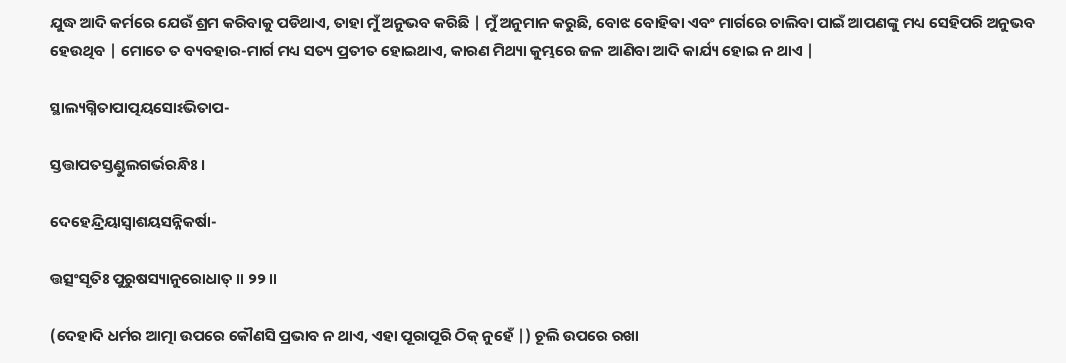ଯୁଦ୍ଧ ଆଦି କର୍ମରେ ଯେଉଁ ଶ୍ରମ କରିବାକୁ ପଡିଥାଏ, ତାହା ମୁଁ ଅନୁଭବ କରିଛି | ମୁଁ ଅନୁମାନ କରୁଛି, ବୋଝ ବୋହିଵା ଏବଂ ମାର୍ଗରେ ଚାଲିବା ପାଇଁ ଆପଣଙ୍କୁ ମଧ୍ୟ ସେହିପରି ଅନୁଭବ ହେଉଥିବ | ମୋତେ ତ ବ୍ୟବହାର-ମାର୍ଗ ମଧ୍ୟ ସତ୍ୟ ପ୍ରତୀତ ହୋଇଥାଏ, କାରଣ ମିଥ୍ୟା କୁମ୍ଭରେ ଜଳ ଆଣିବା ଆଦି କାର୍ଯ୍ୟ ହୋଇ ନ ଥାଏ |

ସ୍ଥାଲ୍ୟଗ୍ନିତାପାତ୍ପୟସୋଽଭିତାପ-

ସ୍ତତ୍ତାପତସ୍ତଣ୍ଡୁଲଗର୍ଭରନ୍ଧିଃ ।

ଦେହେନ୍ଦ୍ରିୟାସ୍ୱାଶୟସନ୍ନିକର୍ଷା-

ତ୍ତତ୍ସଂସୃତିଃ ପୁରୁଷସ୍ୟାନୁରୋଧାତ୍ ॥ ୨୨॥

(ଦେହାଦି ଧର୍ମର ଆତ୍ମା ଉପରେ କୌଣସି ପ୍ରଭାବ ନ ଥାଏ, ଏହା ପୂରାପୂରି ଠିକ୍ ନୁହେଁ |) ଚୂଲି ଉପରେ ରଖା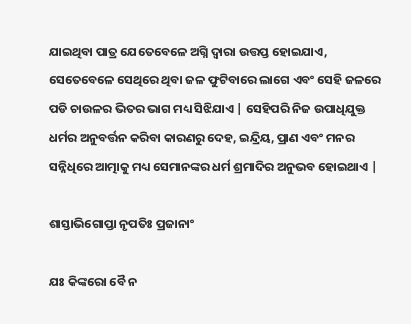ଯାଇଥିବା ପାତ୍ର ଯେତେବେଳେ ଅଗ୍ନି ଦ୍ବାରା ଉତ୍ତପ୍ତ ହୋଇଯାଏ, ସେତେବେଳେ ସେଥିରେ ଥିବା ଜଳ ଫୁଟିବାରେ ଲାଗେ ଏବଂ ସେହି ଜଳରେ ପଡି ଚାଉଳର ଭିତର ଭାଗ ମଧ୍ୟ ସିଝିଯାଏ | ସେହିପରି ନିଜ ଉପାଧିଯୁକ୍ତ ଧର୍ମର ଅନୁବର୍ତ୍ତନ କରିବା କାରଣରୁ ଦେହ, ଇନ୍ଦ୍ରିୟ, ପ୍ରାଣ ଏବଂ ମନର ସନ୍ନିଧିରେ ଆତ୍ମାକୁ ମଧ୍ୟ ସେମାନଙ୍କର ଧର୍ମ ଶ୍ରମାଦିର ଅନୁଭବ ହୋଇଥାଏ |

ଶାସ୍ତାଭିଗୋପ୍ତା ନୃପତିଃ ପ୍ରଜାନାଂ

ଯଃ କିଙ୍କରୋ ବୈ ନ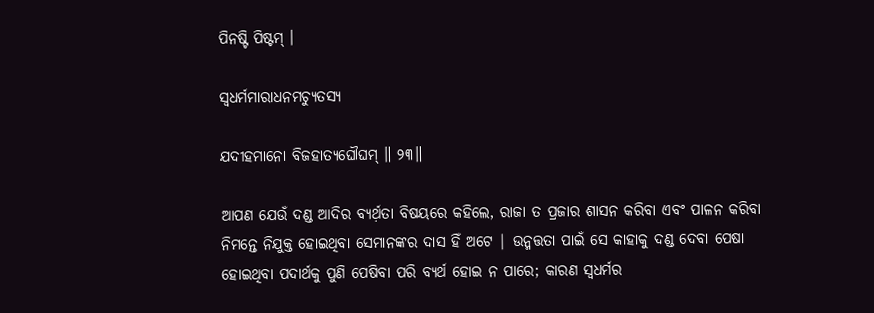ପିନଷ୍ଟି ପିଷ୍ଟମ୍ ।

ସ୍ୱଧର୍ମମାରାଧନମଚ୍ୟୁତସ୍ୟ

ଯଦୀହମାନୋ ବିଜହାତ୍ୟଘୌଘମ୍ ॥ ୨୩॥

ଆପଣ ଯେଉଁ ଦଣ୍ଡ ଆଦିର ବ୍ୟର୍ଥ଼ତା ବିଷୟରେ କହିଲେ, ରାଜା ତ ପ୍ରଜାର ଶାସନ କରିବା ଏବଂ ପାଳନ କରିବା ନିମନ୍ତେ ନିଯୁକ୍ତ ହୋଇଥିବା ସେମାନଙ୍କର ଦାସ ହିଁ ଅଟେ | ଉନ୍ମତ୍ତତା ପାଇଁ ସେ କାହାକୁ ଦଣ୍ଡ ଦେବା ପେଷା ହୋଇଥିବା ପଦାର୍ଥକୁ ପୁଣି ପେଷିବା ପରି ବ୍ୟର୍ଥ ହୋଇ ନ ପାରେ; କାରଣ ସ୍ବଧର୍ମର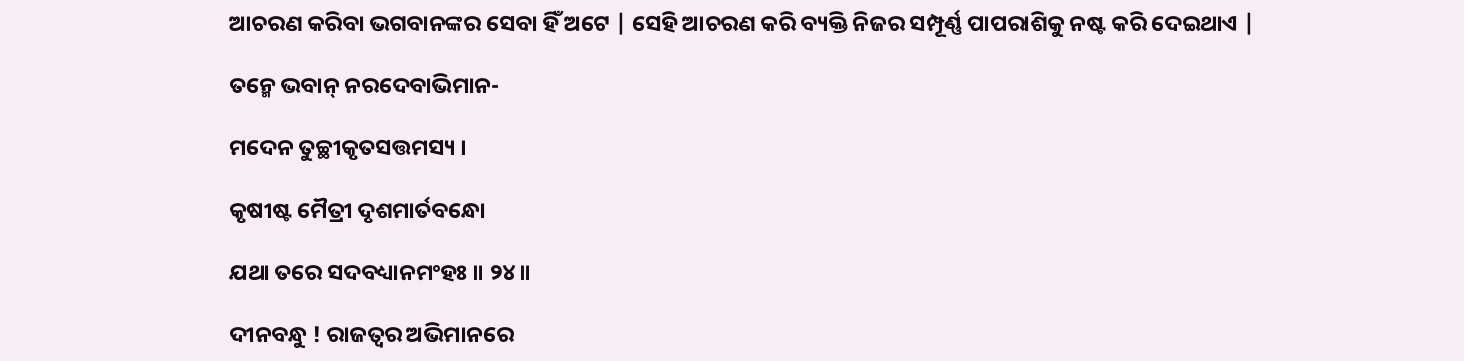ଆଚରଣ କରିବା ଭଗବାନଙ୍କର ସେବା ହିଁ ଅଟେ | ସେହି ଆଚରଣ କରି ବ୍ୟକ୍ତି ନିଜର ସମ୍ପୂର୍ଣ୍ଣ ପାପରାଶିକୁ ନଷ୍ଟ କରି ଦେଇଥାଏ |

ତନ୍ମେ ଭବାନ୍ ନରଦେବାଭିମାନ-

ମଦେନ ତୁଚ୍ଛୀକୃତସତ୍ତମସ୍ୟ ।

କୃଷୀଷ୍ଟ ମୈତ୍ରୀ ଦୃଶମାର୍ତବନ୍ଧୋ

ଯଥା ତରେ ସଦବଧ୍ୟାନମଂହଃ ॥ ୨୪॥

ଦୀନବନ୍ଧୁ ! ରାଜତ୍ବର ଅଭିମାନରେ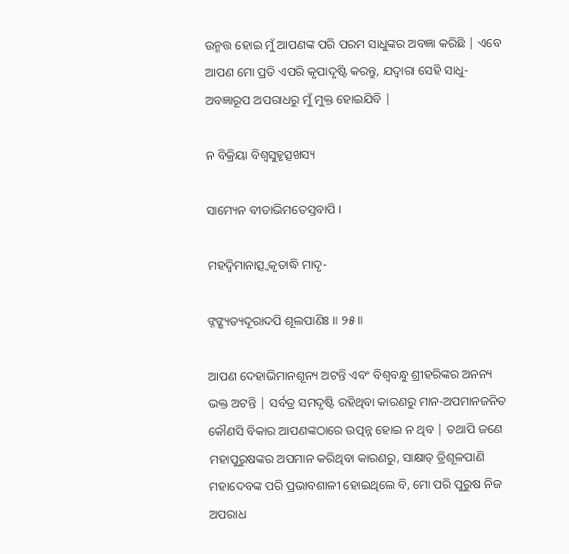ଉନ୍ମତ୍ତ ହୋଇ ମୁଁ ଆପଣଙ୍କ ପରି ପରମ ସାଧୁଙ୍କର ଅବଜ୍ଞା କରିଛି | ଏବେ ଆପଣ ମୋ ପ୍ରତି ଏପରି କୃପାଦୃଷ୍ଟି କରନ୍ତୁ, ଯଦ୍ବାରା ସେହି ସାଧୁ-ଅବଜ୍ଞାରୂପ ଅପରାଧରୁ ମୁଁ ମୁକ୍ତ ହୋଇଯିବି |

ନ ବିକ୍ରିୟା ବିଶ୍ୱସୁହୃତ୍ସଖସ୍ୟ

ସାମ୍ୟେନ ବୀତାଭିମତେସ୍ତବାପି ।

ମହଦ୍ୱିମାନାତ୍ସ୍ୱକୃତାଦ୍ଧି ମାଦୃ-

ଙ୍ନଙ୍କ୍ଷ୍ୟତ୍ୟଦୂରାଦପି ଶୂଲପାଣିଃ ॥ ୨୫॥

ଆପଣ ଦେହାଭିମାନଶୂନ୍ୟ ଅଟନ୍ତି ଏବଂ ବିଶ୍ବବନ୍ଧୁ ଶ୍ରୀହରିଙ୍କର ଅନନ୍ୟ ଭକ୍ତ ଅଟନ୍ତି | ସର୍ବତ୍ର ସମଦୃଷ୍ଟି ରହିଥିବା କାରଣରୁ ମାନ-ଅପମାନଜନିତ କୌଣସି ବିକାର ଆପଣଙ୍କଠାରେ ଉତ୍ପନ୍ନ ହୋଇ ନ ଥିବ | ତଥାପି ଜଣେ ମହାପୁରୁଷଙ୍କର ଅପମାନ କରିଥିବା କାରଣରୁ, ସାକ୍ଷାତ୍ ତ୍ରିଶୂଳପାଣି ମହାଦେବଙ୍କ ପରି ପ୍ରଭାବଶାଳୀ ହୋଇଥିଲେ ବି, ମୋ ପରି ପୁରୁଷ ନିଜ ଅପରାଧ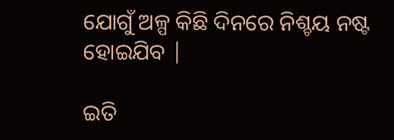ଯୋଗୁଁ ଅଳ୍ପ କିଛି ଦିନରେ ନିଶ୍ଚୟ ନଷ୍ଟ ହୋଇଯିବ |

ଇତି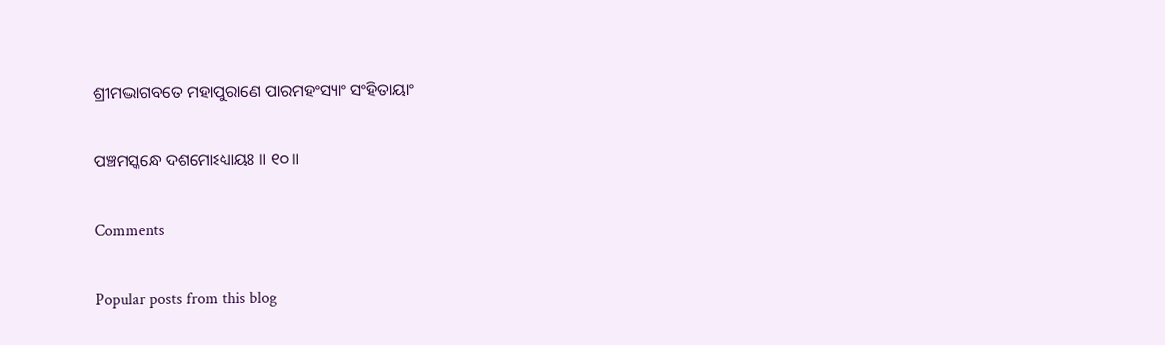ଶ୍ରୀମଦ୍ଭାଗବତେ ମହାପୁରାଣେ ପାରମହଂସ୍ୟାଂ ସଂହିତାୟାଂ

ପଞ୍ଚମସ୍କନ୍ଧେ ଦଶମୋଽଧ୍ୟାୟଃ ॥ ୧୦॥

Comments

Popular posts from this blog